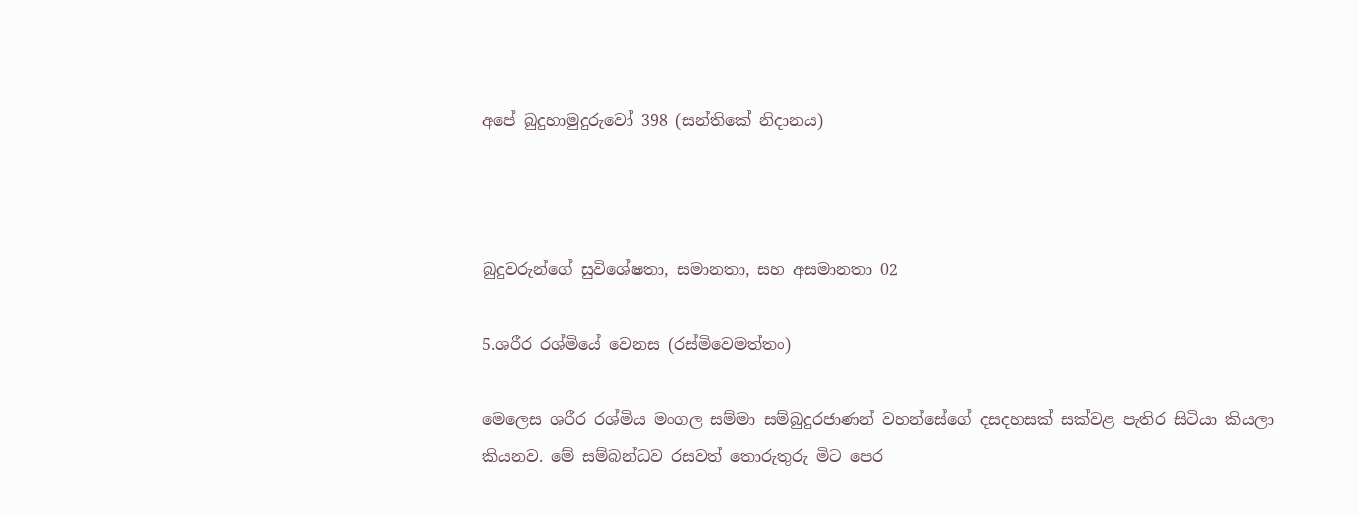අපේ බුදුහාමුදුරුවෝ 398 (සන්තිකේ නිදානය)



බුදුවරුන්ගේ සුවිශේෂතා, සමානතා, සහ අසමානතා 02

5.ශරීර රශ්මියේ වෙනස (රස්මිවෙමත්තං)

මෙලෙස ශරීර රශ්මිය මංගල සම්මා සම්බුදුරජාණන් වහන්සේගේ දසදහසක් සක්වළ පැතිර සිටියා කියලා කියනව. මේ සම්බන්ධව රසවත් තොරුතුරු මිට පෙර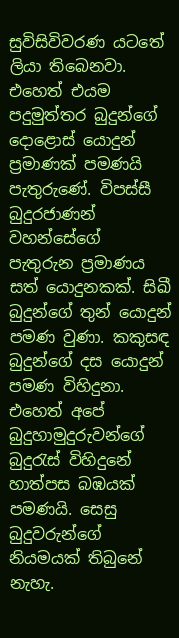සුවිසිවිවරණ යටතේ ලියා තිබෙනවා. එහෙත් එයම පදුමුත්තර බුදුන්ගේ දොළොස් යොදුන් ප්‍රමාණක් පමණයි පැතුරුණේ. විපස්සී බුදුරජාණන් වහන්සේගේ පැතුරුන ප්‍රමාණය සත් යොදුනකක්. සිඛී බුදුන්ගේ තුන් යොදුන් පමණ වුණා. කකුසඳ බුදුන්ගේ දස යොදුන් පමණ විහිදුනා. එහෙත් අපේ බුදුහාමුදුරුවන්ගේ බුදුරැස් විහිදුනේ හාත්පස බඹයක් පමණයි. සෙසු බුදුවරුන්ගේ නියමයක් තිබුනේ නැහැ.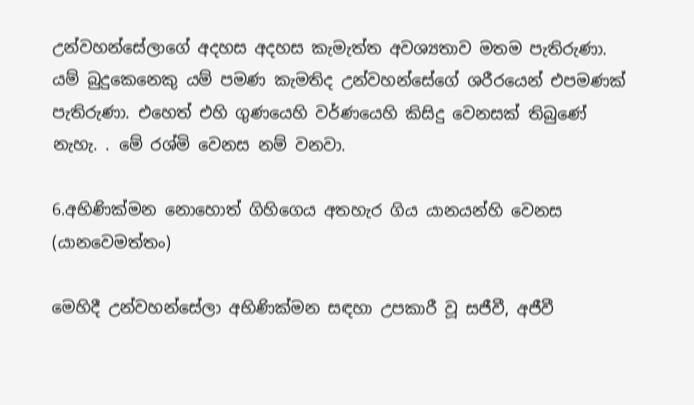උන්වහන්සේලාගේ අදහස අදහස කැමැත්ත අවශ්‍යතාව මතම පැතිරුණා. යම් බුදුකෙනෙකු යම් පමණ කැමතිද උන්වහන්සේගේ ශරීරයෙන් එපමණක් පැතිරුණා. එහෙත් එහි ගුණයෙහි වර්ණයෙහි කිසිදු වෙනසක් තිබුණේ නැහැ. . මේ රශ්මි වෙනස නම් වනවා.

6.අභිණික්මන නොහොත් ගිහිගෙය අතහැර ගිය යානයන්හි වෙනස (යානවෙමත්තං)

මෙහිදී උන්වහන්සේලා අභිණික්මන සඳහා උපකාරී වූ සජීවී, අජීවී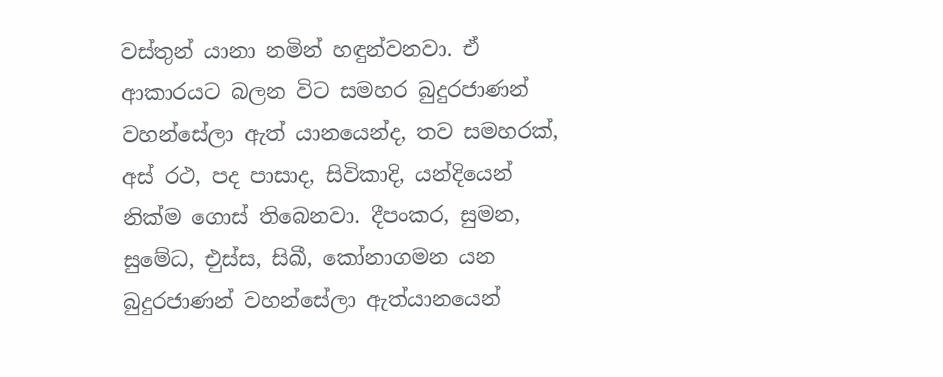වස්තුන් යානා නමින් හඳුන්වනවා. ඒ ආකාරයට බලන විට සමහර බුදුරජාණන් වහන්සේලා ඇත් යානයෙන්ද, තව සමහරක්, අස් රථ, පද පාසාද, සිවිකාදි, යන්දියෙන් නික්ම ගොස් තිබෙනවා. දීපංකර, සුමන, සුමේධ, එුස්ස, සිඛී, කෝනාගමන යන බුදුරජාණන් වහන්සේලා ඇත්යානයෙන්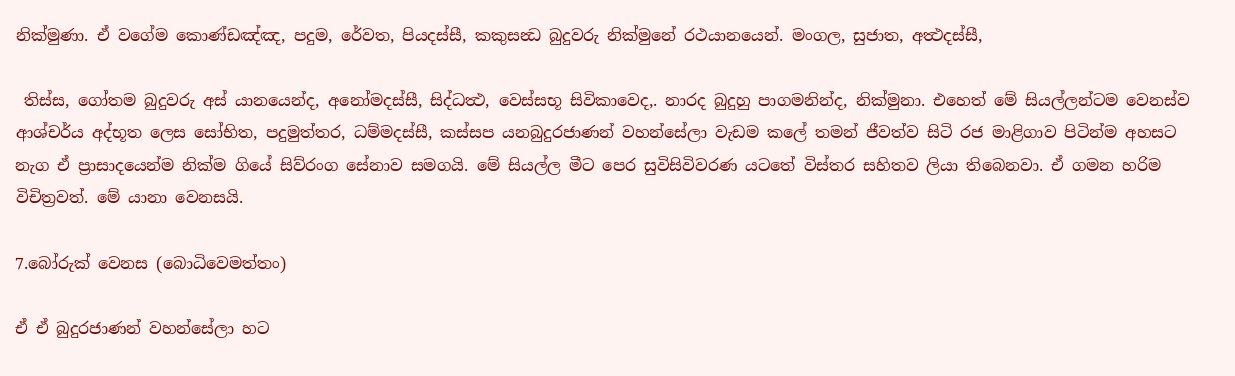නික්මුණා. ඒ වගේම කොණ්ඩඤ්ඤ, පදුම, රේවත, පියදස්සී, කකුසන්‍ධ බුදුවරු නික්මුනේ රථයානයෙන්. මංගල, සුජාත, අත්‍ථදස්සී,

 තිස්ස, ගෝතම බුදුවරු අස් යානයෙන්ද, අනෝමදස්සී, සිද්ධත්‍ථ, වෙස්සභූ සිවිකාවෙද,. නාරද බුදුහු පාගමනින්ද, නික්මුනා. එහෙත් මේ සියල්ලන්ටම වෙනස්ව ආශ්චර්ය අද්භූත ලෙස සෝභිත, පදුමුත්තර, ධම්මදස්සී, කස්සප යනබුදුරජාණන් වහන්සේලා වැඩම කලේ තමන් ජීවත්ව සිටි රජ මාළිගාව පිටින්ම අහසට නැග ඒ ප්‍රාසාදයෙන්ම නික්ම ගියේ සිව්රංග සේනාව සමගයි. මේ සියල්ල මීට පෙර සුවිසිවිවරණ යටතේ විස්තර සහිතව ලියා තිබෙනවා. ඒ ගමන හරිම විචිත්‍රවත්. මේ යානා වෙනසයි.

7.බෝරුක් වෙනස (බොධිවෙමත්තං)

ඒ ඒ බුදුරජාණන් වහන්සේලා හට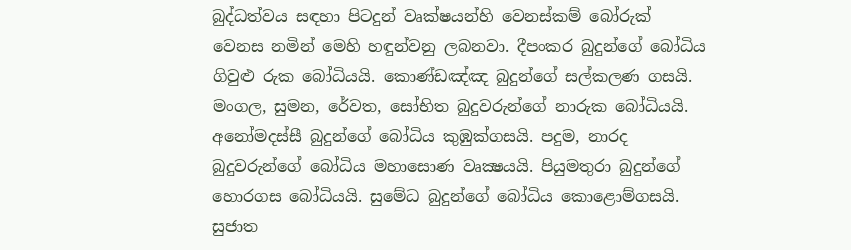බුද්ධත්වය සඳහා පිටදුන් වෘක්ෂයන්හි වෙනස්කම් බෝරුක් වෙනස නමින් මෙහි හඳුන්වනු ලබනවා. දීපංකර බුදුන්ගේ බෝධිය ගිවුළු රුක බෝධියයි. කොණ්ඩඤ්ඤ බුදුන්ගේ සල්කලණ ගසයි. මංගල, සුමන, රේවත, සෝභිත බුදුවරුන්ගේ නාරුක බෝධියයි. අනෝමදස්සී බුදුන්ගේ බෝධිය කුඹුක්ගසයි. පදුම, නාරද බුදුවරුන්ගේ බෝධිය මහාසොණ වෘක්‍ෂයයි. පියුමතුරා බුදුන්ගේ හොරගස බෝධියයි. සුමේධ බුදුන්ගේ බෝධිය කොළොම්ගසයි. සුජාත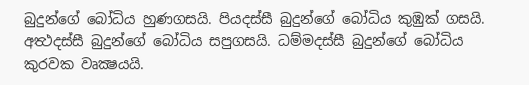බුදුන්ගේ බෝධිය හුණගසයි. පියදස්සී බුදුන්ගේ බෝධිය කුඹුක් ගසයි. අත්‍ථදස්සී බුදුන්ගේ බෝධිය සපුගසයි. ධම්මදස්සී බුදුන්ගේ බෝධිය කුරවක වෘක්‍ෂයයි.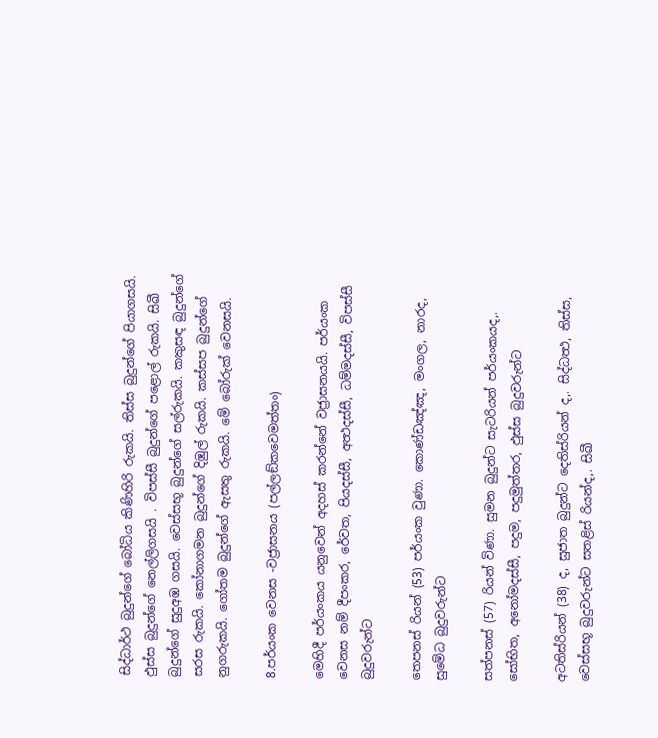සිද්ධාර්ථ බුදුන්ගේ බෝධිය කිණිහිරි රුකයි. තිස්ස බුදුන්ගේ පියාගසයි. ඵුස්ස බුදුන්ගේ නෙල්ලිගසයි . විපස්සී බුදුන්ගේ පළොල් රුකයි. සිඛී බුදුන්ගේ සුදුඅඹ ගසයි. වෙස්සභූ බුදුන්ගේ සල්රුකයි. කකුසඳ බුදුන්ගේ සරස රුකයි. කෝනාගමන බුදුන්ගේ දිඹුල් රුකයි. කස්සප බුදුන්ගේ නුගරුකයි. ගෝතම බුදුන්ගේ ඇසතු රුකයි. මේ බෝරුක් වෙනසයි.

8.පර්යංක වෙනස -වජ්‍රාසනය (පල්ලඞ්කවෙමත්තං)

මෙහිදී පර්යංකය යනුවෙන් අදහස් කරන්නේ වජ්‍රාසනයයි. පර්යංක වෙනස නම් දීපංකර, රේවත, පියදස්සී, අත්‍ථදස්සී, ධම්මදස්සී, විපස්සී බුදුවරුන්ට

තෙපනස් රියන් (53) පර්යංක වුණා. කොණ්ඩඤ්ඤ, මංගල, නාරද, සුමේධ බුදුවරුන්ට

සත්පනස් (57) රියන් විණා. සුමන බුදුන්ට සැටරියන් පර්යංකයද,. සෝභිත, අනෝමදස්සී, පදුම, පදුමුත්තර, ඵුස්ස බුදුවරුන්ට

අටතිස්රියන් (38) ද, සුජාත බුදුන්ට දෙතිස්රියන් ද,. සිද්ධත්‍ථ, තිස්ස, වෙස්සභූ බුදුවරුන්ට සතළිස් රියන්ද,. සිඛී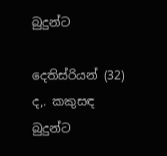බුදුන්ට

දෙතිස්රියන් (32) ද,. කකුසඳ බුදුන්ට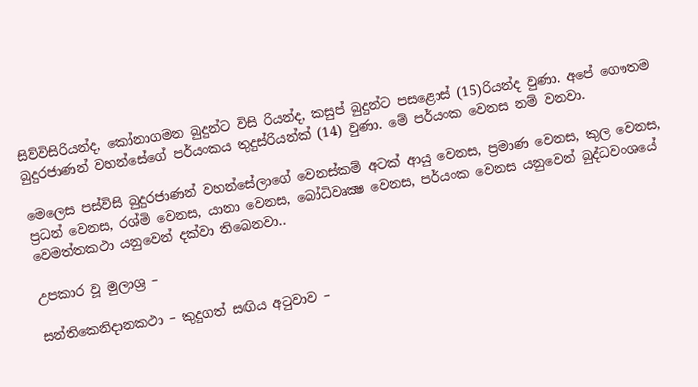සිව්විසිරියන්ද, කෝනාගමන බුදුන්ට විසි රියන්ද, කසුප් බුදුන්ට පසළොස් (15)රියන්ද වුණා. අපේ ගෞතම බුදුරජාණන් වහන්සේගේ පර්යංකය තුදුස්රියන්ක් (14) වුණා. මේ පර්යංක වෙනස නම් වනවා.

මෙලෙස පස්විසි බුදුරජාණන් වහන්සේලාගේ වෙනස්කම් අටක් ආයු වෙනස, ප්‍රමාණ වෙනස, කුල වෙනස, ප්‍රධන් වෙනස, රශ්මි වෙනස, යානා වෙනස, බෝධිවෘක්‍ෂ වෙනස, පර්යංක වෙනස යනුවෙන් බුද්ධවංශයේ වෙමත්තකථා යනුවෙන් දක්වා තිබෙනවා..

උපකාර වූ මුලාශ්‍ර –

සන්තිකෙනිදානකථා – කුදුගත් සඟිය අටුවාව –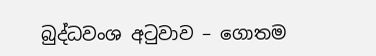බුද්ධවංශ අටුවාව – ගොතම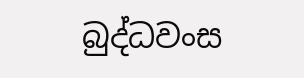බුද්ධවංස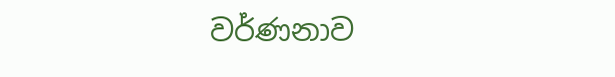වර්ණනාව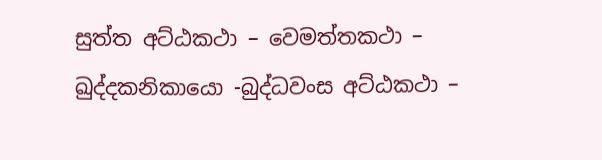සුත්ත අට්ඨකථා – වෙමත්තකථා – ඛුද්දකනිකායො -බුද්ධවංස අට්ඨකථා –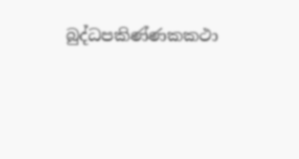බුද්ධපකිණ්ණකකථා